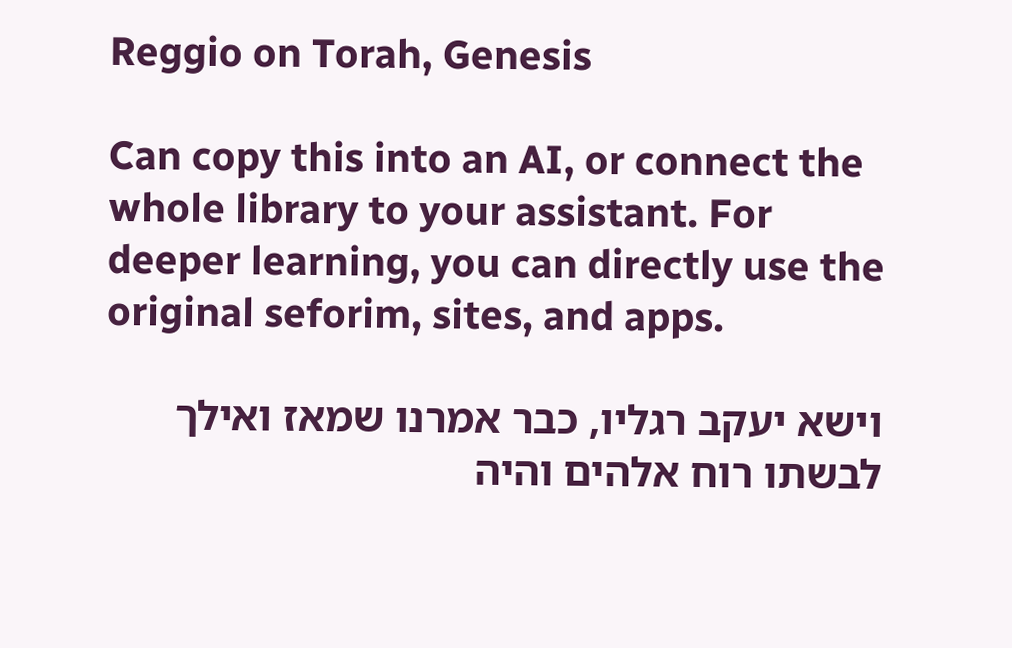Reggio on Torah, Genesis

Can copy this into an AI, or connect the whole library to your assistant. For deeper learning, you can directly use the original seforim, sites, and apps.

וישא יעקב רגליו, כבר אמרנו שמאז ואילך לבשתו רוח אלהים והיה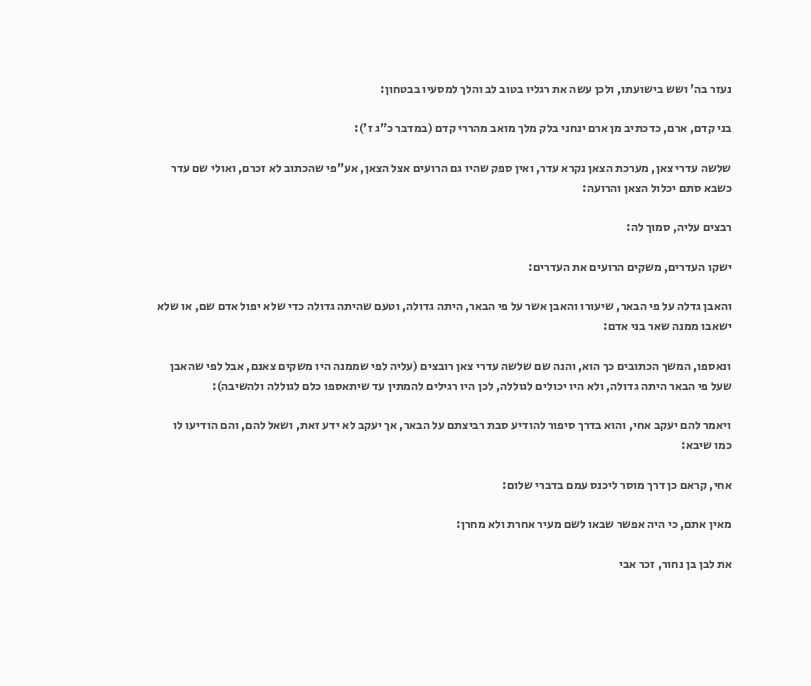נעזר בה' ושש בישועתו, ולכן עשה את רגליו בטוב לב והלך למסעיו בבטחון:

בני קדם, ארם, כדכתיב מן ארם ינחני בלק מלך מואב מהררי קדם (במדבר כ"ג ז'):

שלשה עדרי צאן, מערכת הצאן נקרא עדר, ואין ספק שהיו גם הרועים אצל הצאן, אע"פי שהכתוב לא זכרם, ואולי שם עדר כשבא סתם יכלול הצאן והרועה:

רבצים עליה, סמוך לה:

ישקו העדרים, משקים הרועים את העדרים:

והאבן גדלה על פי הבאר, שיעורו והאבן אשר על פי הבאר, היתה גדולה, וטעם שהיתה גדולה כדי שלא יפול אדם שם, או שלא ישאבו ממנה שאר בני אדם:

ונאספו, המשך הכתובים כך הוא, והנה שם שלשה עדרי צאן רובצים (עליה לפי שממנה היו משקים צאנם, אבל לפי שהאבן שעל פי הבאר היתה גדולה, ולא היו יכולים לגוללה, לכן היו רגילים להמתין עד שיתאספו כלם לגוללה ולהשיבה):

ויאמר להם יעקב אחי, והוא בדרך סיפור להודיע סבת רביצתם על הבאר, אך יעקב לא ידע זאת, ושאל להם, והם הודיעו לו כמו שיבא:

אחי, קראם כן דרך מוסר ליכנס עמם בדברי שלום:

מאין אתם, כי היה אפשר שבאו לשם מעיר אחרת ולא מחרן:

את לבן בן נחור, זכר אבי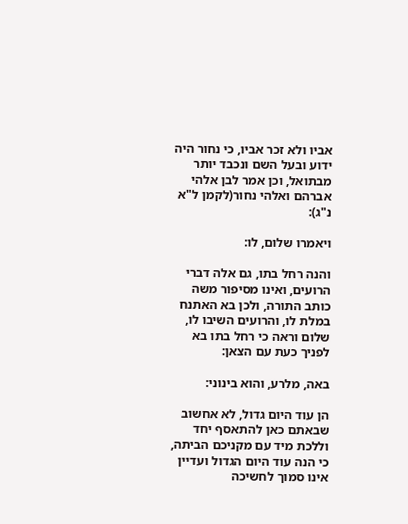אביו ולא זכר אביו, כי נחור היה ידוע ובעל השם ונכבד יותר מבתואל, וכן אמר לבן אלהי אברהם ואלהי נחור(לקמן ל"א נ"ג):

ויאמרו שלום, לו:

והנה רחל בתו, גם אלה דברי הרועים, ואינו מסיפור משה כותב התורה, ולכן בא האתנח במלת לו, והרועים השיבו לו, שלום וראה כי רחל בתו בא לפניך כעת עם הצאן:

באה, מלרע, והוא בינוני:

הן עוד היום גדול, לא אחשוב שבאתם כאן להתאסף יחד וללכת מיד עם מקניכם הביתה, כי הנה עוד היום הגדול ועדיין אינו סמוך לחשיכה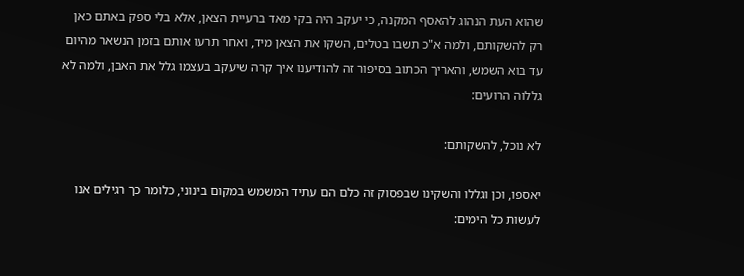שהוא העת הנהוג להאסף המקנה, כי יעקב היה בקי מאד ברעיית הצאן, אלא בלי ספק באתם כאן רק להשקותם, ולמה א"כ תשבו בטלים, השקו את הצאן מיד, ואחר תרעו אותם בזמן הנשאר מהיום עד בוא השמש, והאריך הכתוב בסיפור זה להודיענו איך קרה שיעקב בעצמו גלל את האבן, ולמה לא גללוה הרועים:

לא נוכל, להשקותם:

יאספו, וכן וגללו והשקינו שבפסוק זה כלם הם עתיד המשמש במקום בינוני, כלומר כך רגילים אנו לעשות כל הימים: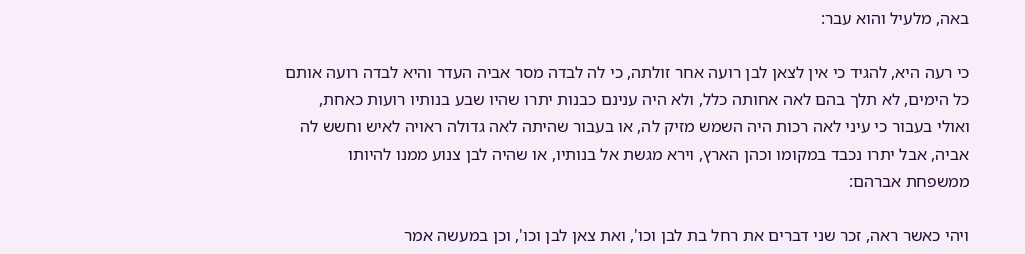באה, מלעיל והוא עבר:

כי רעה היא, להגיד כי אין לצאן לבן רועה אחר זולתה, כי לה לבדה מסר אביה העדר והיא לבדה רועה אותם כל הימים, לא תלך בהם לאה אחותה כלל, ולא היה ענינם כבנות יתרו שהיו שבע בנותיו רועות כאחת, ואולי בעבור כי עיני לאה רכות היה השמש מזיק לה, או בעבור שהיתה לאה גדולה ראויה לאיש וחשש לה אביה, אבל יתרו נכבד במקומו וכהן הארץ, וירא מגשת אל בנותיו, או שהיה לבן צנוע ממנו להיותו ממשפחת אברהם:

ויהי כאשר ראה, זכר שני דברים את רחל בת לבן וכו', ואת צאן לבן וכו', וכן במעשה אמר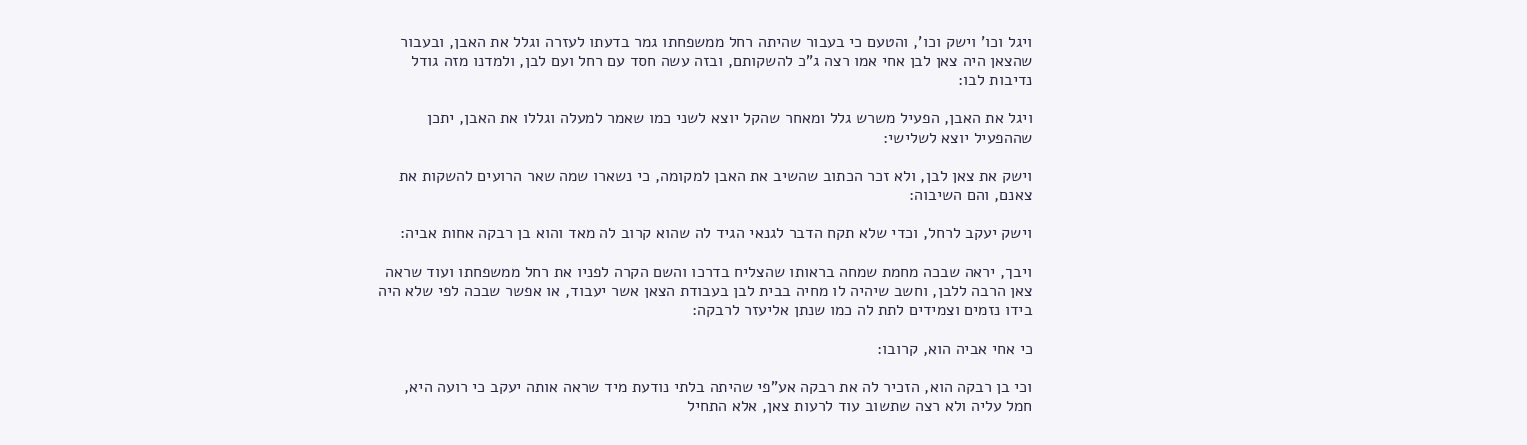ויגל וכו' וישק וכו', והטעם כי בעבור שהיתה רחל ממשפחתו גמר בדעתו לעזרה וגלל את האבן, ובעבור שהצאן היה צאן לבן אחי אמו רצה ג"כ להשקותם, ובזה עשה חסד עם רחל ועם לבן, ולמדנו מזה גודל נדיבות לבו:

ויגל את האבן, הפעיל משרש גלל ומאחר שהקל יוצא לשני כמו שאמר למעלה וגללו את האבן, יתכן שההפעיל יוצא לשלישי:

וישק את צאן לבן, ולא זכר הכתוב שהשיב את האבן למקומה, כי נשארו שמה שאר הרועים להשקות את צאנם, והם השיבוה:

וישק יעקב לרחל, וכדי שלא תקח הדבר לגנאי הגיד לה שהוא קרוב לה מאד והוא בן רבקה אחות אביה:

ויבך, יראה שבכה מחמת שמחה בראותו שהצליח בדרכו והשם הקרה לפניו את רחל ממשפחתו ועוד שראה צאן הרבה ללבן, וחשב שיהיה לו מחיה בבית לבן בעבודת הצאן אשר יעבוד, או אפשר שבכה לפי שלא היה בידו נזמים וצמידים לתת לה כמו שנתן אליעזר לרבקה:

כי אחי אביה הוא, קרובו:

וכי בן רבקה הוא, הזכיר לה את רבקה אע"פי שהיתה בלתי נודעת מיד שראה אותה יעקב כי רועה היא, חמל עליה ולא רצה שתשוב עוד לרעות צאן, אלא התחיל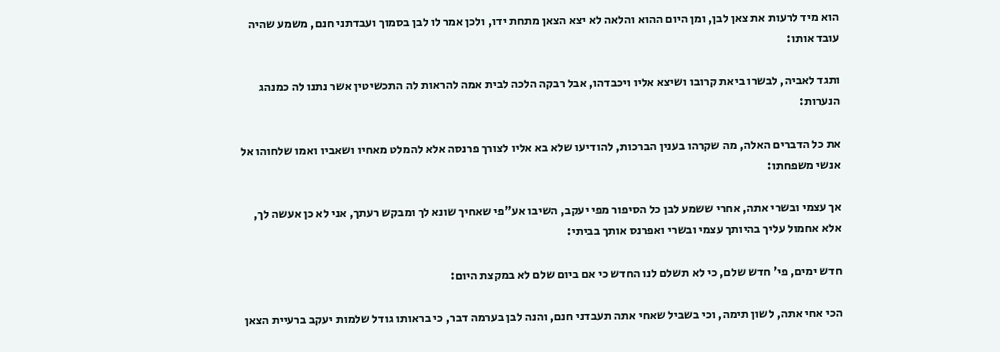הוא מיד לרעות את צאן לבן, ומן היום ההוא והלאה לא יצא הצאן מתחת ידו, ולכן אמר לו לבן בסמוך ועבדתני חנם, משמע שהיה עובד אותו:

ותגד לאביה, לבשרו ביאת קרובו ושיצא אליו ויכבדהו, אבל רבקה הלכה לבית אמה להראות לה התכשיטין אשר נתנו לה כמנהג הנערות:

את כל הדברים האלה, מה שקרהו בענין הברכות, להודיעו שלא בא אליו לצורך פרנסה אלא להמלט מאחיו ושאביו ואמו שלחוהו אל אנשי משפחתו:

אך עצמי ובשרי אתה, אחרי ששמע לבן כל הסיפור מפי יעקב, השיבו אע"פי שאחיך שונא לך ומבקש רעתך, אני לא כן אעשה לך, אלא אחמול עליך בהיותך עצמי ובשרי ואפרנס אותך בביתי:

חדש ימים, פי' חדש שלם, כי לא תשלם לנו החדש כי אם ביום שלם לא במקצת היום:

הכי אחי אתה, לשון תימה, וכי בשביל שאחי אתה תעבדני חנם, והנה לבן בערמה דבר, כי בראותו גודל שלמות יעקב ברעיית הצאן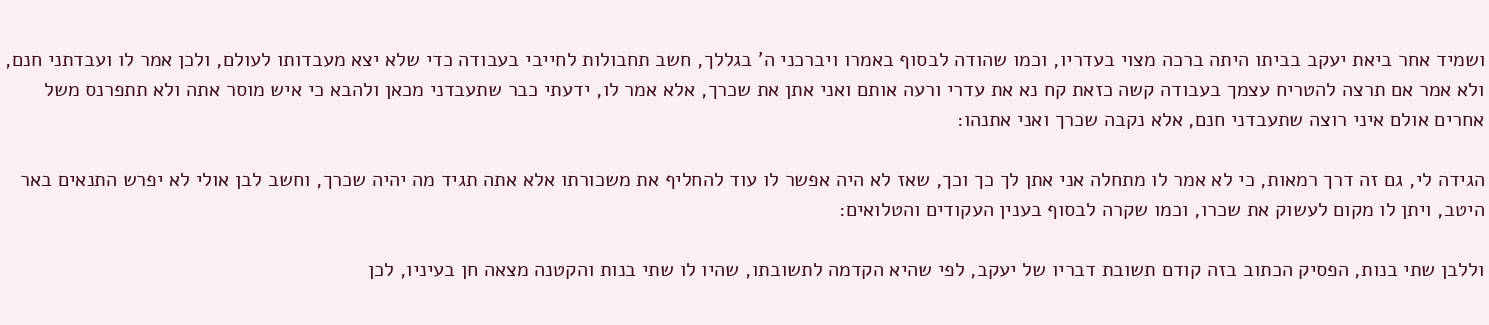ושמיד אחר ביאת יעקב בביתו היתה ברכה מצוי בעדריו, וכמו שהודה לבסוף באמרו ויברכני ה' בגללך, חשב תחבולות לחייבי בעבודה כדי שלא יצא מעבדותו לעולם, ולכן אמר לו ועבדתני חנם, ולא אמר אם תרצה להטריח עצמך בעבודה קשה כזאת קח נא את עדרי ורעה אותם ואני אתן את שכרך, אלא אמר לו, ידעתי כבר שתעבדני מכאן ולהבא כי איש מוסר אתה ולא תתפרנס משל אחרים אולם איני רוצה שתעבדני חנם, אלא נקבה שכרך ואני אתנהו:

הגידה לי, גם זה דרך רמאות, כי לא אמר לו מתחלה אני אתן לך כך וכך, שאז לא היה אפשר לו עוד להחליף את משכורתו אלא אתה תגיד מה יהיה שכרך, וחשב לבן אולי לא יפרש התנאים באר היטב, ויתן לו מקום לעשוק את שכרו, וכמו שקרה לבסוף בענין העקודים והטלואים:

וללבן שתי בנות, הפסיק הכתוב בזה קודם תשובת דבריו של יעקב, לפי שהיא הקדמה לתשובתו, שהיו לו שתי בנות והקטנה מצאה חן בעיניו, לכן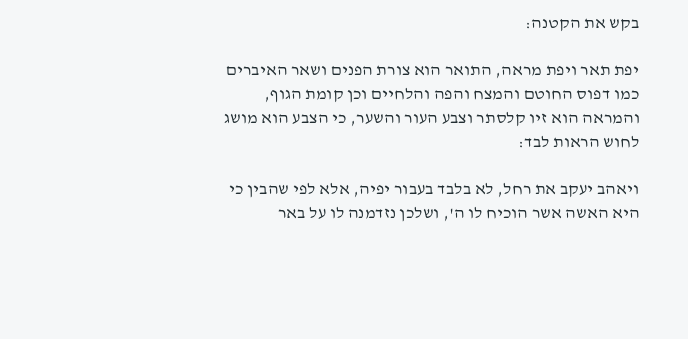בקש את הקטנה:

יפת תאר ויפת מראה, התואר הוא צורת הפנים ושאר האיברים כמו דפוס החוטם והמצח והפה והלחיים וכן קומת הגוף, והמראה הוא זיו קלסתר וצבע העור והשער, כי הצבע הוא מושג לחוש הראות לבד:

ויאהב יעקב את רחל, לא בלבד בעבור יפיה, אלא לפי שהבין כי היא האשה אשר הוכיח לו ה', ושלכן נזדמנה לו על באר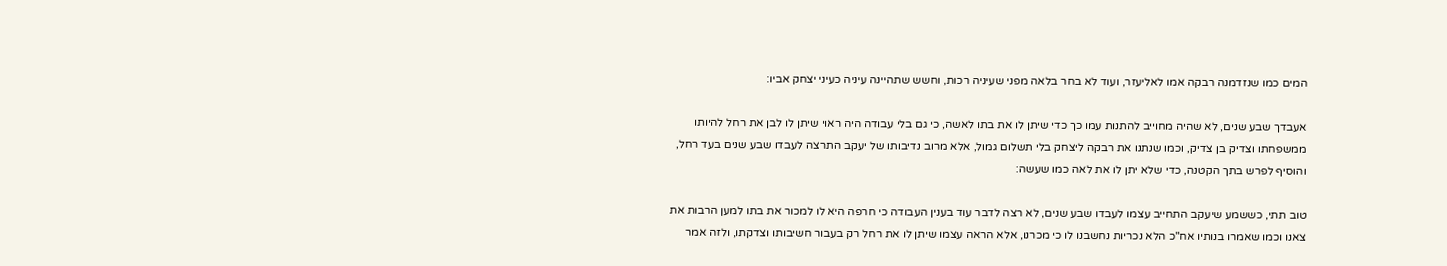המים כמו שנזדמנה רבקה אמו לאליעזר, ועוד לא בחר בלאה מפני שעיניה רכות, וחשש שתהיינה עיניה כעיני יצחק אביו:

אעבדך שבע שנים, לא שהיה מחוייב להתנות עמו כך כדי שיתן לו את בתו לאשה, כי גם בלי עבודה היה ראוי שיתן לו לבן את רחל להיותו ממשפחתו וצדיק בן צדיק, וכמו שנתנו את רבקה ליצחק בלי תשלום גמול, אלא מרוב נדיבותו של יעקב התרצה לעבדו שבע שנים בעד רחל, והוסיף לפרש בתך הקטנה, כדי שלא יתן לו את לאה כמו שעשה:

טוב תתי, כששמע שיעקב התחייב עצמו לעבדו שבע שנים, לא רצה לדבר עוד בענין העבודה כי חרפה היא לו למכור את בתו למען הרבות את צאנו וכמו שאמרו בנותיו אח"כ הלא נכריות נחשבנו לו כי מכרנו, אלא הראה עצמו שיתן לו את רחל רק בעבור חשיבותו וצדקתו, ולזה אמר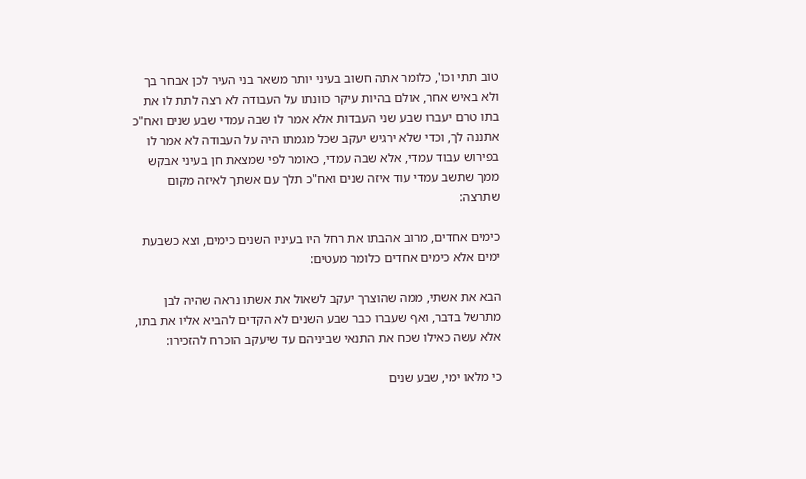טוב תתי וכו', כלומר אתה חשוב בעיני יותר משאר בני העיר לכן אבחר בך ולא באיש אחר, אולם בהיות עיקר כוונתו על העבודה לא רצה לתת לו את בתו טרם יעברו שבע שני העבדות אלא אמר לו שבה עמדי שבע שנים ואח"כ אתננה לך, וכדי שלא ירגיש יעקב שכל מגמתו היה על העבודה לא אמר לו בפירוש עבוד עמדי, אלא שבה עמדי, כאומר לפי שמצאת חן בעיני אבקש ממך שתשב עמדי עוד איזה שנים ואח"כ תלך עם אשתך לאיזה מקום שתרצה:

כימים אחדים, מרוב אהבתו את רחל היו בעיניו השנים כימים, וצא כשבעת ימים אלא כימים אחדים כלומר מעטים:

הבא את אשתי, ממה שהוצרך יעקב לשאול את אשתו נראה שהיה לבן מתרשל בדבר, ואף שעברו כבר שבע השנים לא הקדים להביא אליו את בתו, אלא עשה כאילו שכח את התנאי שביניהם עד שיעקב הוכרח להזכירו:

כי מלאו ימי, שבע שנים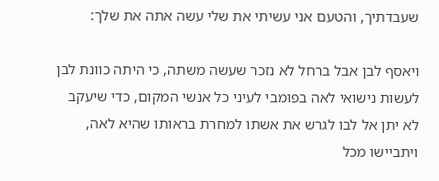שעבדתיך, והטעם אני עשיתי את שלי עשה אתה את שלך:

ויאסף לבן אבל ברחל לא נזכר שעשה משתה, כי היתה כוונת לבן לעשות נישואי לאה בפומבי לעיני כל אנשי המקום, כדי שיעקב לא יתן אל לבו לגרש את אשתו למחרת בראותו שהיא לאה, ויתביישו מכל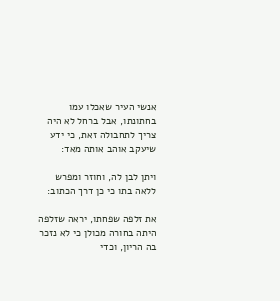אנשי העיר שאכלו עמו בחתונתו, אבל ברחל לא היה צריך לתחבולה זאת, כי ידע שיעקב אוהב אותה מאד:

ויתן לבן לה, וחוזר ומפרש ללאה בתו כי כן דרך הכתוב:

את זלפה שפחתו, יראה שזלפה היתה בחורה מכולן כי לא נזכר בה הריון, וכדי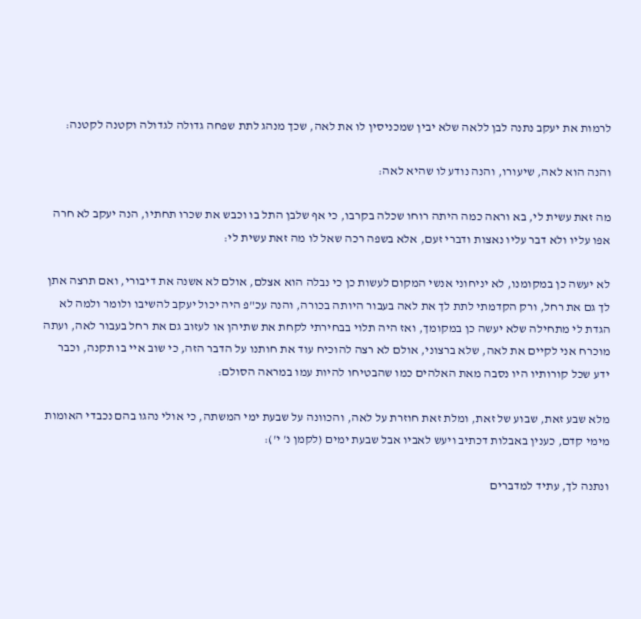לרמות את יעקב נתנה לבן ללאה שלא יבין שמכניסין לו את לאה, שכך מנהג לתת שפחה גדולה לגדולה וקטנה לקטנה:

והנה הוא לאה, שיעורו, והנה נודע לו שהיא לאה:

מה זאת עשית לי, בא וראה כמה היתה רוחו שכלה בקרבו, כי אף שלבן התל בו וכבש את שכרו תחתיו, הנה יעקב לא חרה אפו עליו ולא דבר עליו נאצות ודברי זעם, אלא בשפה רכה שאל לו מה זאת עשית לי:

לא יעשה כן במקומנו, לא יניחוני אנשי המקום לעשות כן כי נבלה הוא אצלם, אולם לא אשנה את דיבורי, ואם תרצה אתן לך גם את רחל, ורק הקדמתי לתת לך את לאה בעבור היותה בכורה, והנה עכ"פ היה יכול יעקב להשיבו ולומר ולמה לא הגדת לי מתחילה שלא יעשה כן במקומך, ואז היה תלוי בבחירתי לקחת את שתיהן או לעזוב גם את רחל בעבור לאה, ועתה מוכרח אני לקיים את לאה, שלא ברצוני, אולם לא רצה להוכיח עוד את חותנו על הדבר הזה, כי שוב איי בו תקנה, וכבר ידע שכל קורותיו היו נסבה מאת האלהים כמו שהבטיחו להיות עמו במראה הסולם:

מלא שבע זאת, שבוע של זאת, ומלת זאת חוזרת על לאה, והכוונה על שבעת ימי המשתה, כי אולי נהגו בהם נכבדי האומות מימי קדם, כענין באבלות דכתיב ויעש לאביו אבל שבעת ימים (לקמן נ' י'):

ונתנה לך, עתיד למדברים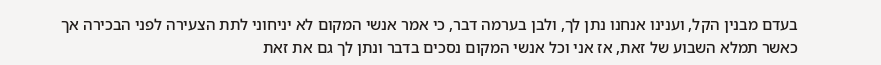בעדם מבנין הקל, וענינו אנחנו נתן לך, ולבן בערמה דבר, כי אמר אנשי המקום לא יניחוני לתת הצעירה לפני הבכירה אך כאשר תמלא השבוע של זאת, אז אני וכל אנשי המקום נסכים בדבר ונתן לך גם את זאת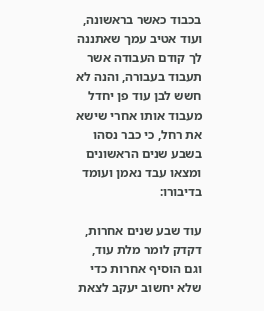בכבוד כאשר בראשונה, ועוד אטיב עמך שאתננה לך קודם העבודה אשר תעבוד בעבורה, והנה לא חשש לבן עוד פן יחדל מעבוד אותו אחרי שישא את רחל, כי כבר נסהו בשבע שנים הראשונים ומצאו עבד נאמן ועומד בדיבורו:

עוד שבע שנים אחרות, דקדק לומר מלת עוד, וגם הוסיף אחרות כדי שלא יחשוב יעקב לצאת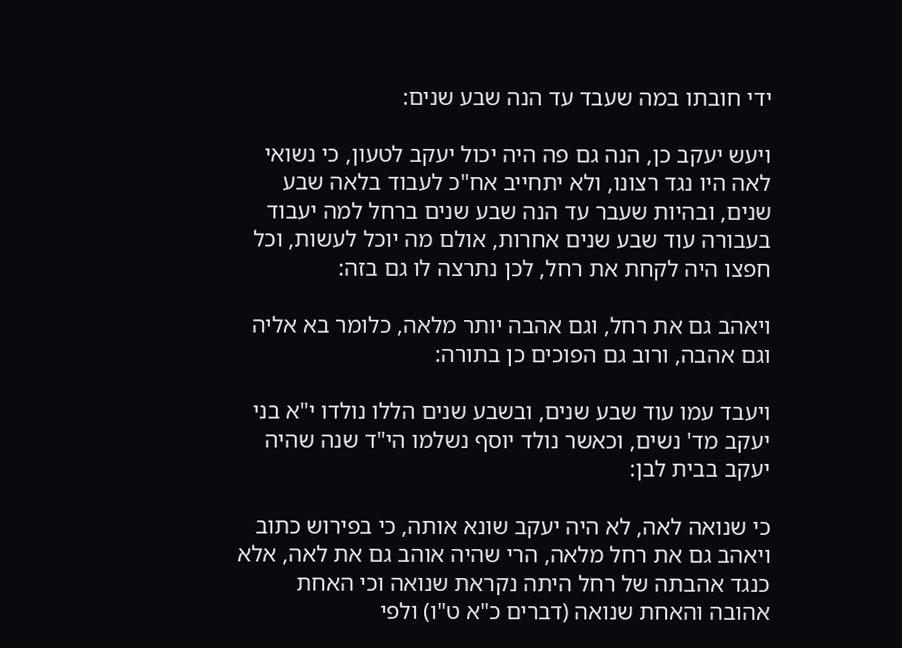ידי חובתו במה שעבד עד הנה שבע שנים:

ויעש יעקב כן, הנה גם פה היה יכול יעקב לטעון, כי נשואי לאה היו נגד רצונו, ולא יתחייב אח"כ לעבוד בלאה שבע שנים, ובהיות שעבר עד הנה שבע שנים ברחל למה יעבוד בעבורה עוד שבע שנים אחרות, אולם מה יוכל לעשות, וכל חפצו היה לקחת את רחל, לכן נתרצה לו גם בזה:

ויאהב גם את רחל, וגם אהבה יותר מלאה, כלומר בא אליה וגם אהבה, ורוב גם הפוכים כן בתורה:

ויעבד עמו עוד שבע שנים, ובשבע שנים הללו נולדו י"א בני יעקב מד' נשים, וכאשר נולד יוסף נשלמו הי"ד שנה שהיה יעקב בבית לבן:

כי שנואה לאה, לא היה יעקב שונא אותה, כי בפירוש כתוב ויאהב גם את רחל מלאה, הרי שהיה אוהב גם את לאה, אלא כנגד אהבתה של רחל היתה נקראת שנואה וכי האחת אהובה והאחת שנואה (דברים כ"א ט"ו) ולפי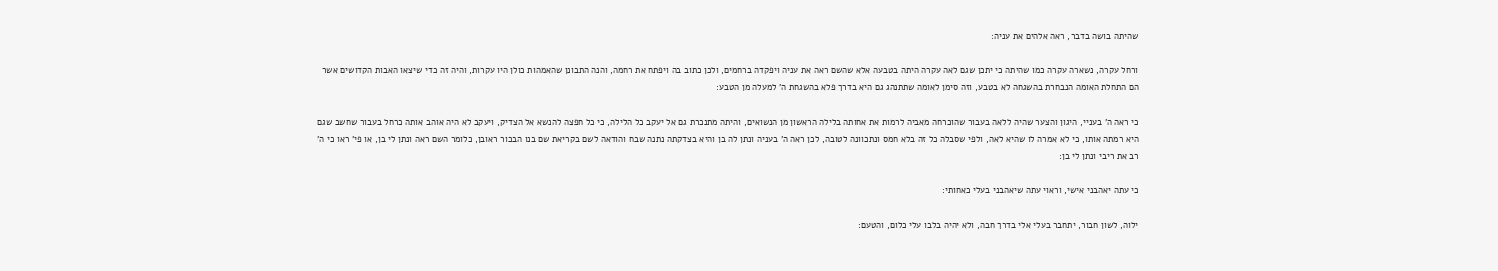שהיתה בושה בדבר, ראה אלהים את עניה:

ורחל עקרה, נשארה עקרה כמו שהיתה כי יתכן שגם לאה עקרה היתה בטבעה אלא שהשם ראה את עניה ויפקדה ברחמים, ולכן כתוב בה ויפתח את רחמה, והנה התבונן שהאמהות כולן היו עקרות, והיה זה כדי שיצאו האבות הקדושים אשר הם התחלת האומה הנבחרת בהשגחה לא בטבע, וזה סימן לאומה שתתנהג גם היא בדרך פלא בהשגחת ה' למעלה מן הטבע:

כי ראה ה' בעניי, היגון והצער שהיה ללאה בעבור שהוכרחה מאביה לרמות את אחותה בלילה הראשון מן הנשואים, והיתה מתנכרת גם אל יעקב כל הלילה, כי כל חפצה להנשא אל הצדיק, ויעקב לא היה אוהב אותה כרחל בעבור שחשב שגם היא רמתה אותו, כי לא אמרה לו שהיא לאה, ולפי שסבלה כל זה בלא חמס ונתכוונה לטובה, לכן ראה ה' בעניה ונתן לה בן והיא בצדקתה נתנה שבח והודאה לשם בקריאת שם בנו הבכור ראובן, כלומר השם ראה ונתן לי בן, או פי' ראו כי ה' רב את ריבי ונתן לי בן:

כי עתה יאהבני אישי, וראוי עתה שיאהבני בעלי כאחותי:

ילוה, לשון חבור, יתחבר בעלי אלי בדרך חבה, ולא יהיה בלבו עלי כלום, והטעם: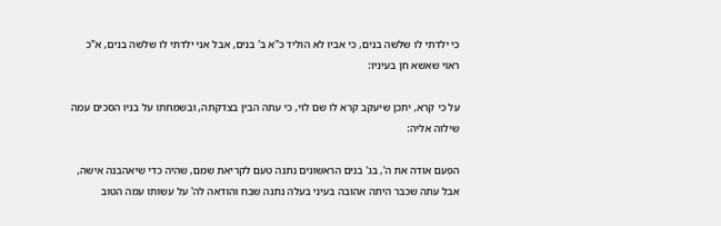כי ילדתי לו שלשה בנים, כי אביו לא הוליד כ"א ב' בנים, אבל אני ילדתי לו שלשה בנים, א"כ ראוי שאשא חן בעיניו:

על כי קרא, יתכן שיעקב קרא לו שם לוי, כי עתה הבין בצדקתה, ובשמחתו על בניו הסכים עמה שילוה אליה:

הפעם אודה את ה', בג' בנים הראשונים נתנה טעם לקריאת שמם, שהיה כדי שיאהבנה אישה, אבל עתה שכבר היתה אהובה בעיני בעלה נתנה שבח והודאה לה' על עשותו עמה הטוב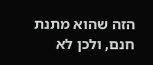הזה שהוא מתנת חנם, ולכן לא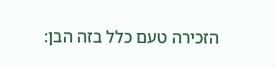הזכירה טעם כלל בזה הבן: